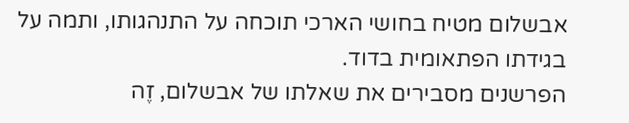אבשלום מטיח בחושי הארכי תוכחה על התנהגותו, ותמה על בגידתו הפתאומית בדוד.
הפרשנים מסבירים את שאלתו של אבשלום, זֶה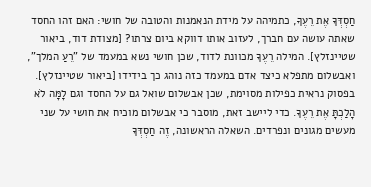חַסְדְּךָ אֶת רֵעֶךָ, כתמיהה על מידת הנאמנות והטובה של חושי: האם זהו החסד שאתה עושה עם חברך, לעזוב אותו דווקא ביום צרתו? [מצודת דוד, ביאור שטיינזלץ]. המילה רֵעֶךָ מכוונת לדוד, שכן חושי נשא במעמד של "רֵעַ המלך", ואבשלום מתפלא כיצד אדם במעמד כזה נוהג כך בידידו [ביאור שטיינזלץ].
בפסוק נראית כפילות מסוימת, שכן אבשלום שואל גם על החסד וגם לָמָּה לֹא הָלַכְתָּ אֶת רֵעֶךָ. כדי ליישב זאת, מוסבר כי אבשלום מוכיח את חושי על שני מעשים מגונים ונפרדים. השאלה הראשונה, זֶה חַסְדְּךָ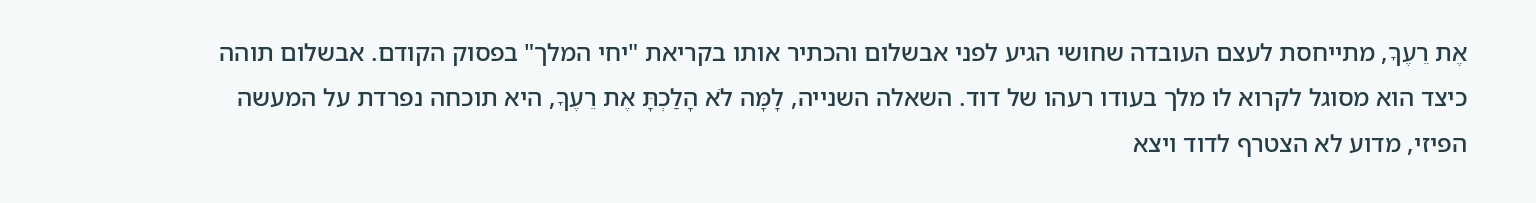אֶת רֵעֶךָ, מתייחסת לעצם העובדה שחושי הגיע לפני אבשלום והכתיר אותו בקריאת "יחי המלך" בפסוק הקודם. אבשלום תוהה כיצד הוא מסוגל לקרוא לו מלך בעודו רעהו של דוד. השאלה השנייה, לָמָּה לֹא הָלַכְתָּ אֶת רֵעֶךָ, היא תוכחה נפרדת על המעשה הפיזי, מדוע לא הצטרף לדוד ויצא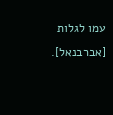עמו לגלות [אברבנאל].